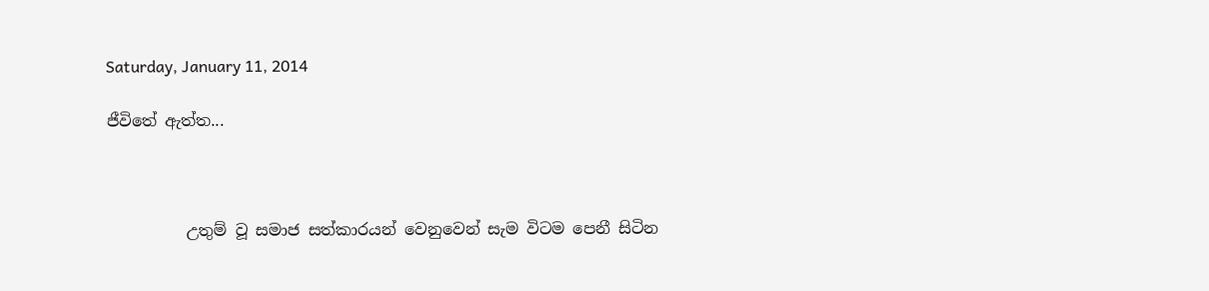Saturday, January 11, 2014

ජීවිතේ ඇත්ත...



          උතුම් වූ සමාජ සත්කාරයන් වෙනුවෙන් සැම විටම පෙනී සිටින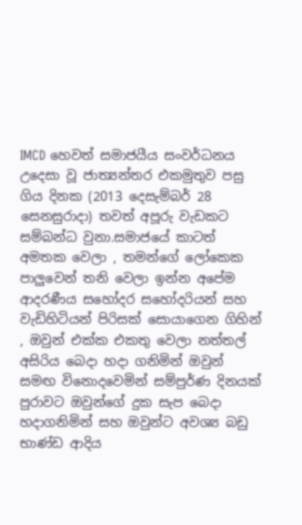IMCD හෙවත් සමාජයීය සංවර්ධනය උදෙසා වූ ජාත්‍යන්තර එකමුතුව පසු ගිය දිනක (2013 දෙසැම්බර් 28 සෙනසුරාදා) තවත් අපූරු වැඩකට සම්බන්ධ වුනා.සමාජයේ කාටත් අමතක වෙලා , තමන්ගේ ලෝකෙක පාලුවෙන් තනි වෙලා ඉන්න අපේම ආදරණීය සහෝදර සහෝදරියන් සහ වැඩිහිටියන් පිරිසක් සොයාගෙන ගිහින් , ඔවුන් එක්ක එකතු වෙලා නත්තල් අසිරිය බෙදා හදා ගනිමින් ඔවුන් සමඟ විනොදවෙමින් සම්පුර්ණ දිනයක් පුරාවට ඔවුන්ගේ දුක සැප බෙදා හදාගනිමින් සහ ඔවුන්ට අවශ්‍ය බඩු භාණ්ඩ ආදිය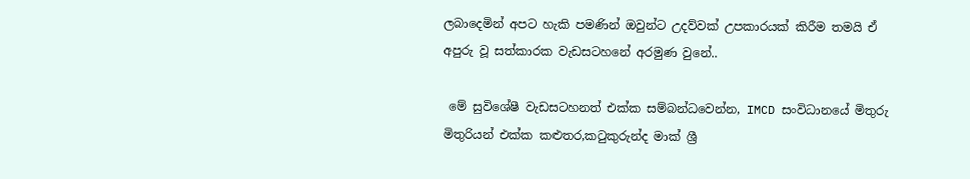ලබාදෙමින් අපට හැකි පමණින් ඔවුන්ට උදව්වක් උපකාරයක් කිරීම තමයි ඒ අපුරු වූ සත්කාරක වැඩසටහනේ අරමුණ වුනේ..

 මේ සුවිශේෂී වැඩසටහනත් එක්ක සම්බන්ධවෙන්න, IMCD සංවිධානයේ මිතුරු මිතුරියන් එක්ක කළුතර,කටුකුරුන්ද මාක් ශ්‍රී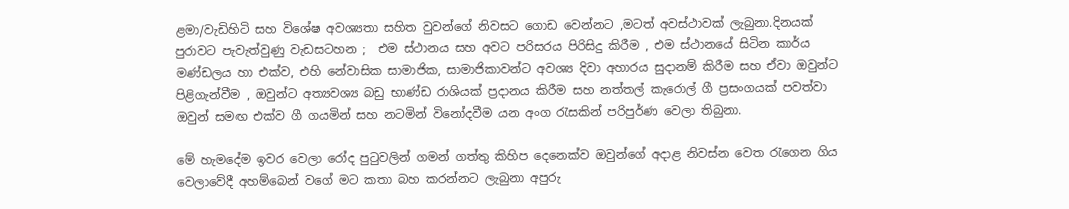ළමා/වැඩිහිටි සහ විශේෂ අවශ්‍යතා සහිත වුවන්ගේ නිවසට ගොඩ වෙන්නට ,මටත් අවස්ථාවක් ලැබුනා.දිනයක් පුරාවට පැවැත්වුණු වැඩසටහන ;  එම ස්ථානය සහ අවට පරිසරය පිරිසිදු කිරීම , එම ස්ථානයේ සිටින කාර්ය මණ්ඩලය හා එක්ව, එහි නේවාසික සාමාජික, සාමාජිකාවන්ට අවශ්‍ය දිවා අහාරය සුදානම් කිරීම සහ ඒවා ඔවුන්ට පිළිගැන්වීම , ඔවුන්ට අත්‍යවශ්‍ය බඩු භාණ්ඩ රාශියක් ප්‍රදානය කිරීම සහ නත්තල් කැරොල් ගී ප්‍රසංගයක් පවත්වා ඔවුන් සමඟ එක්ව ගී ගයමින් සහ නටමින් විනෝදවීම යන අංග රැසකින් පරිපුර්ණ වෙලා තිබුනා.

මේ හැමදේම ඉවර වෙලා රෝද පුටුවලින් ගමන් ගත්තු කිහිප දෙනෙක්ව ඔවුන්ගේ අදාළ නිවස්න වෙත රැගෙන ගිය වෙලාවේදී අහම්බෙන් වගේ මට කතා බහ කරන්නට ලැබුනා අපුරු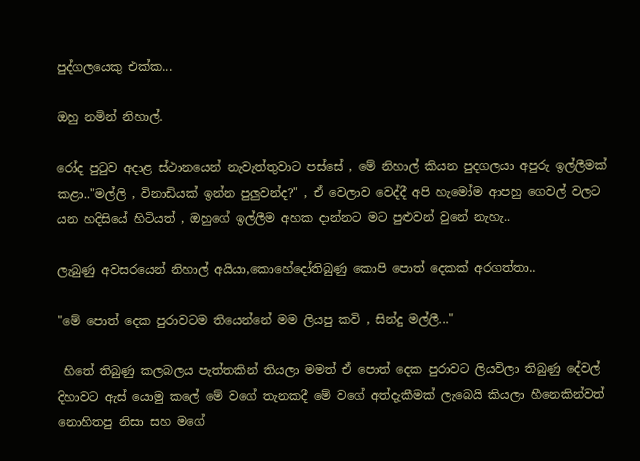පුද්ගලයෙකු එක්ක...

ඔහු නමින් නිහාල්.

රෝද පුටුව අදාළ ස්ථානයෙන් නැවැත්තුවාට පස්සේ , මේ නිහාල් කියන පුදගලයා අපුරු ඉල්ලීමක් කළා.."මල්ලි , විනාඩියක් ඉන්න පුලුවන්ද?" , ඒ වෙලාව වෙද්දී අපි හැමෝම ආපහු ගෙවල් වලට යන හදිසියේ හිටියත් , ඔහුගේ ඉල්ලීම අහක දාන්නට මට පුළුවන් වුනේ නැහැ..

ලැබුණු අවසරයෙන් නිහාල් අයියා,කොහේදෝතිබුණු කොපි පොත් දෙකක් අරගත්තා..

"මේ පොත් දෙක පුරාවටම තියෙන්නේ මම ලියපු කවි , සින්දු මල්ලී..."

 හිතේ තිබුණු කලබලය පැත්තකින් තියලා මමත් ඒ පොත් දෙක පුරාවට ලියවිලා තිබුණු දේවල් දිහාවට ඇස් යොමු කලේ මේ වගේ තැනකදී මේ වගේ අත්දැකීමක් ලැබෙයි කියලා හීනෙකින්වත් නොහිතපු නිසා සහ මගේ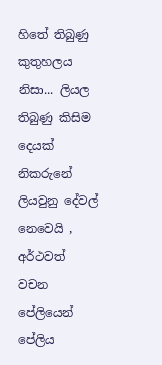හිතේ තිබුණු කුතුහලය නිසා... ලියල තිබුණු කිසිම දෙයක් නිකරුනේ ලියවුනු දේවල් නෙවෙයි , අර්ථවත් වචන පේලියෙන් පේලිය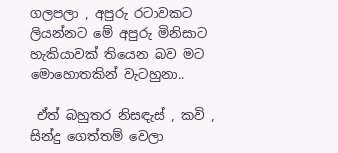ගලපලා , අපුරු රටාවකට ලියන්නට මේ අපුරු මිනිසාට හැකියාවක් තියෙන බව මට මොහොතකින් වැටහුනා..

 ඒත් බහුතර නිසඳැස් , කවි , සින්දු ගෙත්තම් වෙලා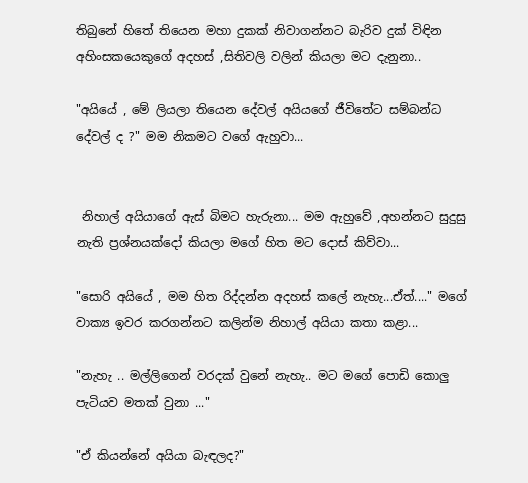තිබුනේ හිතේ තියෙන මහා දුකක් නිවාගන්නට බැරිව දුක් විඳින අහිංසකයෙකුගේ අදහස් ,සිතිවලි වලින් කියලා මට දැනුනා..

"අයියේ , මේ ලියලා තියෙන දේවල් අයියගේ ජීවිතේට සම්බන්ධ දේවල් ද ?" මම නිකමට වගේ ඇහුවා...


 නිහාල් අයියාගේ ඇස් බිමට හැරුනා... මම ඇහුවේ ,අහන්නට සුදුසු නැති ප්‍රශ්නයක්දෝ කියලා මගේ හිත මට දොස් කිව්වා...

"සොරි අයියේ , මම හිත රිද්දන්න අදහස් කලේ නැහැ...ඒත්...." මගේ වාක්‍ය ඉවර කරගන්නට කලින්ම නිහාල් අයියා කතා කළා...

"නැහැ .. මල්ලිගෙන් වරදක් වුනේ නැහැ.. මට මගේ පොඩි කොලු පැටියව මතක් වුනා ..."

"ඒ කියන්නේ අයියා බැඳලද?"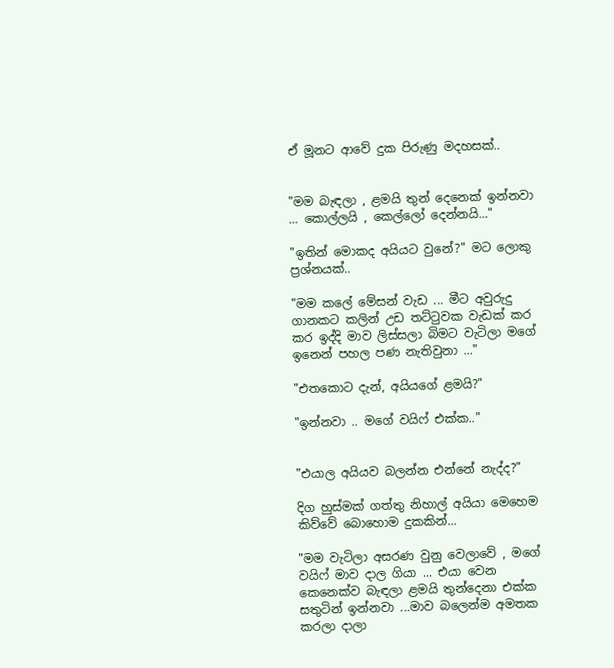ඒ මූනට ආවේ දුක පිරුණු මදහසක්..


"මම බැඳලා , ළමයි තුන් දෙනෙක් ඉන්නවා ... කොල්ලයි , කෙල්ලෝ දෙන්නයි..."

"ඉතින් මොකද අයියට වුනේ?" මට ලොකු ප්‍රශ්නයක්..

"මම කලේ මේසන් වැඩ ... මීට අවුරුදු ගානකට කලින් උඩ තට්ටුවක වැඩක් කර කර ඉද්දි මාව ලිස්සලා බිමට වැටිලා මගේ ඉනෙන් පහල පණ නැතිවුනා ..."

"එතකොට දැන්, අයියගේ ළමයි?"

"ඉන්නවා .. මගේ වයිෆ් එක්ක.."


"එයාල අයියව බලන්න එන්නේ නැද්ද?"

දිග හුස්මක් ගත්තු නිහාල් අයියා මෙහෙම කිව්වේ බොහොම දුකකින්...

"මම වැටිලා අසරණ වුනු වෙලාවේ , මගේ වයිෆ් මාව දාල ගියා ... එයා වෙන කෙනෙක්ව බැඳලා ළමයි තුන්දෙනා එක්ක සතුටින් ඉන්නවා ...මාව බලෙන්ම අමතක කරලා දාලා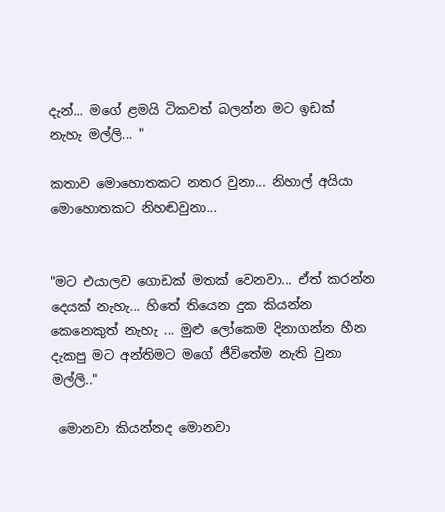දැන්... මගේ ළමයි ටිකවත් බලන්න මට ඉඩක් නැහැ මල්ලි... "

කතාව මොහොතකට නතර වුනා... නිහාල් අයියා මොහොතකට නිහඬවුනා...


"මට එයාලව ගොඩක් මතක් වෙනවා... ඒත් කරන්න දෙයක් නැහැ... හිතේ තියෙන දුක කියන්න කෙනෙකුත් නැහැ ... මුළු ලෝකෙම දිනාගන්න හීන දැකපු මට අන්තිමට මගේ ජීවිතේම නැති වුනා මල්ලි.."

 මොනවා කියන්නද මොනවා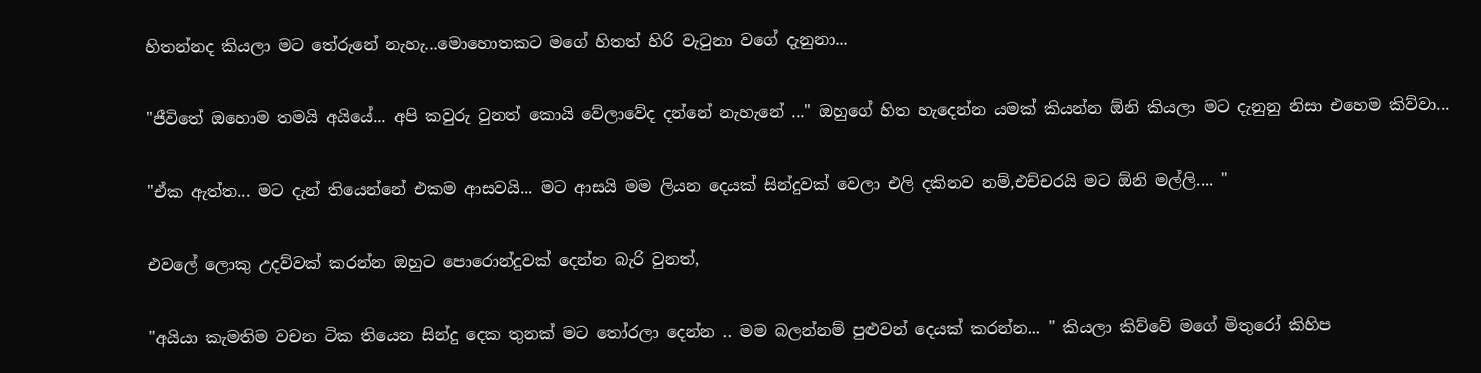හිතන්නද කියලා මට තේරුනේ නැහැ...මොහොතකට මගේ හිතත් හිරි වැටුනා වගේ දැනුනා...

"ජීවිතේ ඔහොම තමයි අයියේ... අපි කවුරු වුනත් කොයි වේලාවේද දන්නේ නැහැනේ ..." ඔහුගේ හිත හැදෙන්න යමක් කියන්න ඕනි කියලා මට දැනුනු නිසා එහෙම කිව්වා...

"ඒක ඇත්ත... මට දැන් තියෙන්නේ එකම ආසවයි... මට ආසයි මම ලියන දෙයක් සින්දුවක් වෙලා එලි දකිනව නම්,එච්චරයි මට ඕනි මල්ලි.... "

එවලේ ලොකු උදව්වක් කරන්න ඔහුට පොරොන්දුවක් දෙන්න බැරි වුනත්,

"අයියා කැමතිම වචන ටික තියෙන සින්දු දෙක තුනක් මට තෝරලා දෙන්න .. මම බලන්නම් පුළුවන් දෙයක් කරන්න... " කියලා කිව්වේ මගේ මිතුරෝ කිහිප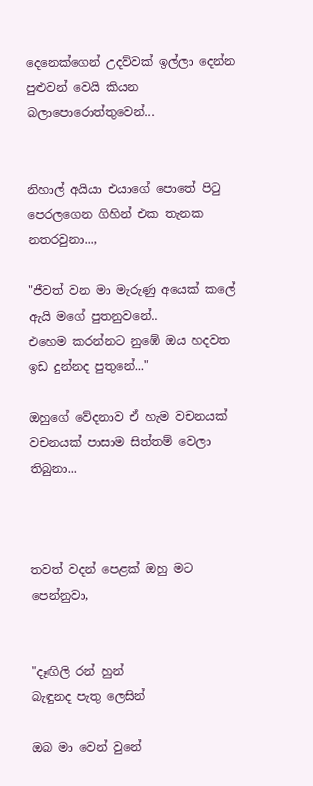දෙනෙක්ගෙන් උදව්වක් ඉල්ලා දෙන්න පුළුවන් වෙයි කියන බලාපොරොත්තුවෙන්...


නිහාල් අයියා එයාගේ පොතේ පිටු පෙරලගෙන ගිහින් එක තැනක නතරවුනා...,

"ජීවත් වන මා මැරුණු අයෙක් කලේ ඇයි මගේ පුතනුවනේ..
එහෙම කරන්නට නුඹේ ඔය හදවත ඉඩ දුන්නද පුතුනේ..."

ඔහුගේ වේදනාව ඒ හැම වචනයක් වචනයක් පාසාම සිත්තම් වෙලා තිබුනා...



තවත් වදන් පෙළක් ඔහු මට පෙන්නුවා,


"දෑඟිලි රන් හුන්
බැඳුනද පැතු ලෙසින්

ඔබ මා වෙන් වුනේ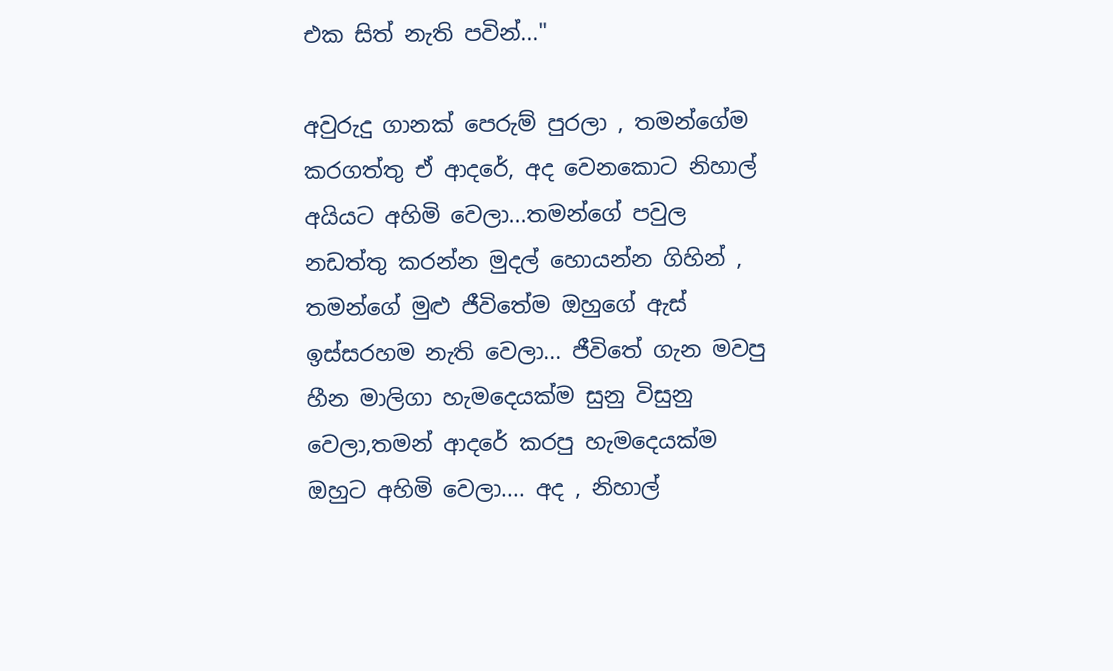එක සිත් නැති පවින්..."

අවුරුදු ගානක් පෙරුම් පුරලා , තමන්ගේම කරගත්තු ඒ ආදරේ, අද වෙනකොට නිහාල් අයියට අහිමි වෙලා...තමන්ගේ පවුල නඩත්තු කරන්න මුදල් හොයන්න ගිහින් , තමන්ගේ මුළු ජීවිතේම ඔහුගේ ඇස් ඉස්සරහම නැති වෙලා... ජීවිතේ ගැන මවපු හීන මාලිගා හැමදෙයක්ම සුනු විසුනු වෙලා,තමන් ආදරේ කරපු හැමදෙයක්ම ඔහුට අහිමි වෙලා.... අද , නිහාල්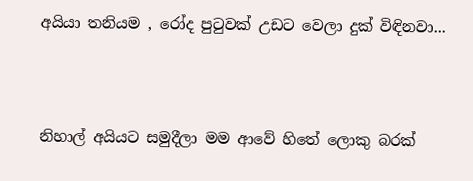අයියා තනියම , රෝද පුටුවක් උඩට වෙලා දුක් විඳිනවා...



නිහාල් අයියට සමුදීලා මම ආවේ හිතේ ලොකු බරක්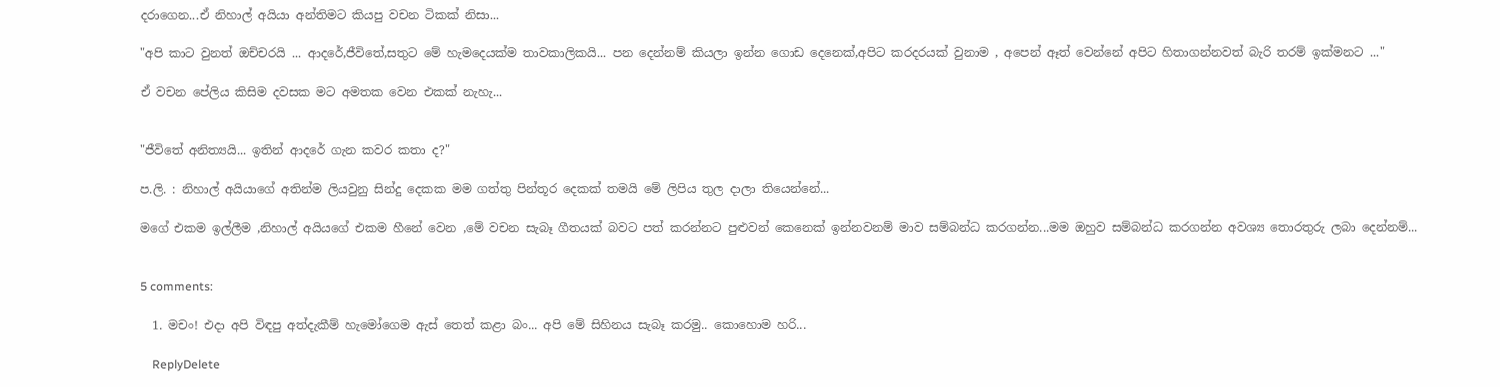දරාගෙන...ඒ නිහාල් අයියා අන්තිමට කියපු වචන ටිකක් නිසා...

"අපි කාට වුනත් ඔච්චරයි ... ආදරේ,ජීවිතේ,සතුට මේ හැමදෙයක්ම තාවකාලිකයි... පන දෙන්නම් කියලා ඉන්න ගොඩ දෙනෙක්,අපිට කරදරයක් වුනාම , අපෙන් ඈත් වෙන්නේ අපිට හිතාගන්නවත් බැරි තරම් ඉක්මනට ..."

ඒ වචන පේලිය කිසිම දවසක මට අමතක වෙන එකක් නැහැ...


"ජීවිතේ අනිත්‍යයි... ඉතින් ආදරේ ගැන කවර කතා ද?"

ප.ලි. : නිහාල් අයියාගේ අතින්ම ලියවුනු සින්දු දෙකක මම ගත්තු පින්තූර දෙකක් තමයි මේ ලිපිය තුල දාලා තියෙන්නේ...

මගේ එකම ඉල්ලීම ,නිහාල් අයියගේ එකම හීනේ වෙන ,මේ වචන සැබෑ ගීතයක් බවට පත් කරන්නට පුළුවන් කෙනෙක් ඉන්නවනම් මාව සම්බන්ධ කරගන්න...මම ඔහුව සම්බන්ධ කරගන්න අවශ්‍ය තොරතුරු ලබා දෙන්නම්...


5 comments:

  1. මචං! එදා අපි විඳපු අත්දැකීම් හැමෝගෙම ඇස් තෙත් කළා බං... අපි මේ සිහිනය සැබෑ කරමු.. කොහොම හරි...

    ReplyDelete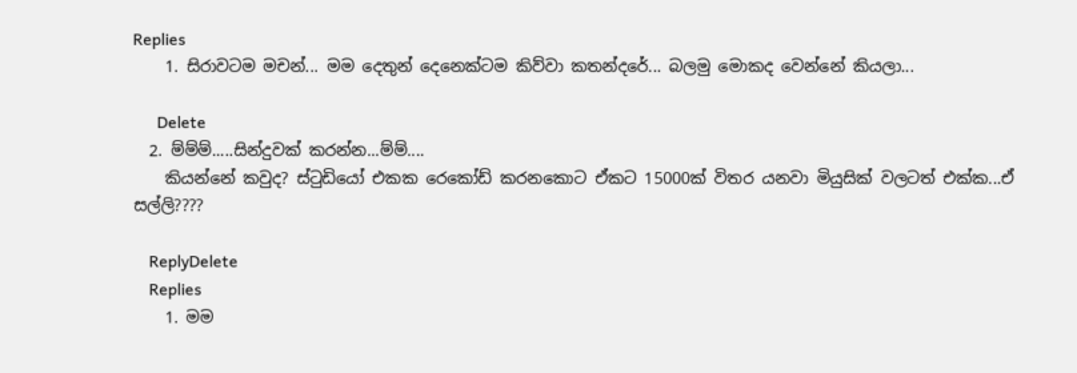Replies
    1. සිරාවටම මචන්... මම දෙතුන් දෙනෙක්ටම කිව්වා කතන්දරේ... බලමු මොකද වෙන්නේ කියලා...

      Delete
  2. ම්ම්ම්.....සින්දුවක් කරන්න...ම්ම්....
    කියන්නේ කවුද? ස්ටුඩියෝ එකක රෙකෝඩ් කරනකොට ඒකට 15000ක් විතර යනවා මියුසික් වලටත් එක්ක...ඒ සල්ලි????

    ReplyDelete
    Replies
    1. මම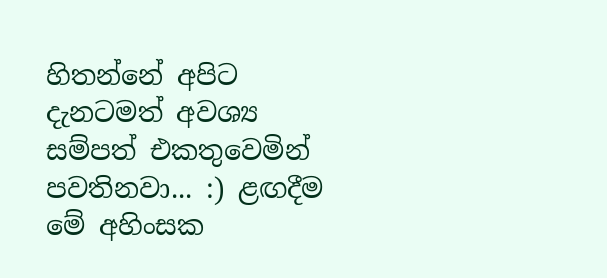හිතන්නේ අපිට දැනටමත් අවශ්‍ය සම්පත් එකතුවෙමින් පවතිනවා... :) ළඟදීම මේ අහිංසක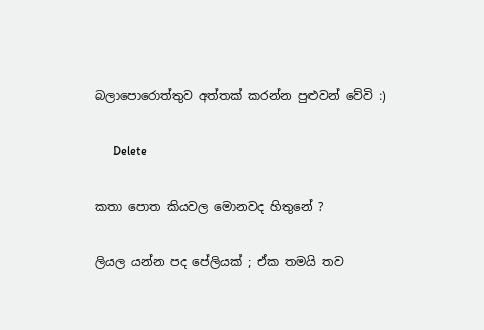බලාපොරොත්තුව අත්තක් කරන්න පුළුවන් වේවි :)

      Delete

කතා පොත කියවල මොනවද හිතුනේ ?

ලියල යන්න පද පේලියක් ; ඒක තමයි තව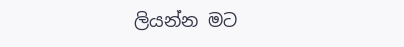ලියන්න මට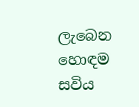ලැබෙන හොඳම සවිය